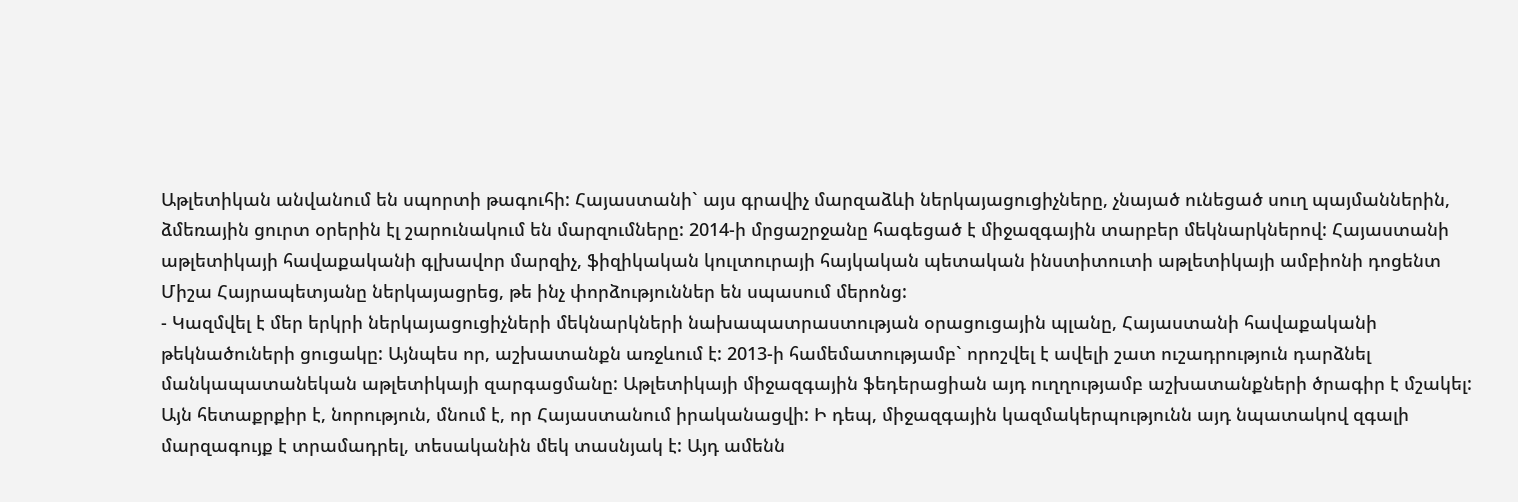Աթլետիկան անվանում են սպորտի թագուհի: Հայաստանի` այս գրավիչ մարզաձևի ներկայացուցիչները, չնայած ունեցած սուղ պայմաններին, ձմեռային ցուրտ օրերին էլ շարունակում են մարզումները: 2014-ի մրցաշրջանը հագեցած է միջազգային տարբեր մեկնարկներով: Հայաստանի աթլետիկայի հավաքականի գլխավոր մարզիչ, ֆիզիկական կուլտուրայի հայկական պետական ինստիտուտի աթլետիկայի ամբիոնի դոցենտ Միշա Հայրապետյանը ներկայացրեց, թե ինչ փորձություններ են սպասում մերոնց:
- Կազմվել է մեր երկրի ներկայացուցիչների մեկնարկների նախապատրաստության օրացուցային պլանը, Հայաստանի հավաքականի թեկնածուների ցուցակը: Այնպես որ, աշխատանքն առջևում է: 2013-ի համեմատությամբ` որոշվել է ավելի շատ ուշադրություն դարձնել մանկապատանեկան աթլետիկայի զարգացմանը: Աթլետիկայի միջազգային ֆեդերացիան այդ ուղղությամբ աշխատանքների ծրագիր է մշակել: Այն հետաքրքիր է, նորություն, մնում է, որ Հայաստանում իրականացվի: Ի դեպ, միջազգային կազմակերպությունն այդ նպատակով զգալի մարզագույք է տրամադրել, տեսականին մեկ տասնյակ է: Այդ ամենն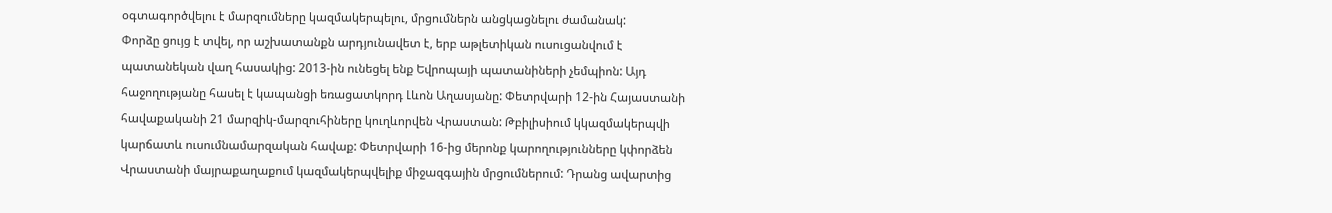օգտագործվելու է մարզումները կազմակերպելու, մրցումներն անցկացնելու ժամանակ:
Փորձը ցույց է տվել, որ աշխատանքն արդյունավետ է, երբ աթլետիկան ուսուցանվում է պատանեկան վաղ հասակից: 2013-ին ունեցել ենք Եվրոպայի պատանիների չեմպիոն: Այդ հաջողությանը հասել է կապանցի եռացատկորդ Լևոն Աղասյանը: Փետրվարի 12-ին Հայաստանի հավաքականի 21 մարզիկ-մարզուհիները կուղևորվեն Վրաստան: Թբիլիսիում կկազմակերպվի կարճատև ուսումնամարզական հավաք: Փետրվարի 16-ից մերոնք կարողությունները կփորձեն Վրաստանի մայրաքաղաքում կազմակերպվելիք միջազգային մրցումներում: Դրանց ավարտից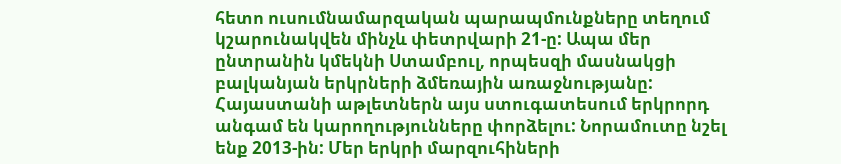հետո ուսումնամարզական պարապմունքները տեղում կշարունակվեն մինչև փետրվարի 21-ը: Ապա մեր ընտրանին կմեկնի Ստամբուլ, որպեսզի մասնակցի բալկանյան երկրների ձմեռային առաջնությանը: Հայաստանի աթլետներն այս ստուգատեսում երկրորդ անգամ են կարողությունները փորձելու: Նորամուտը նշել ենք 2013-ին: Մեր երկրի մարզուհիների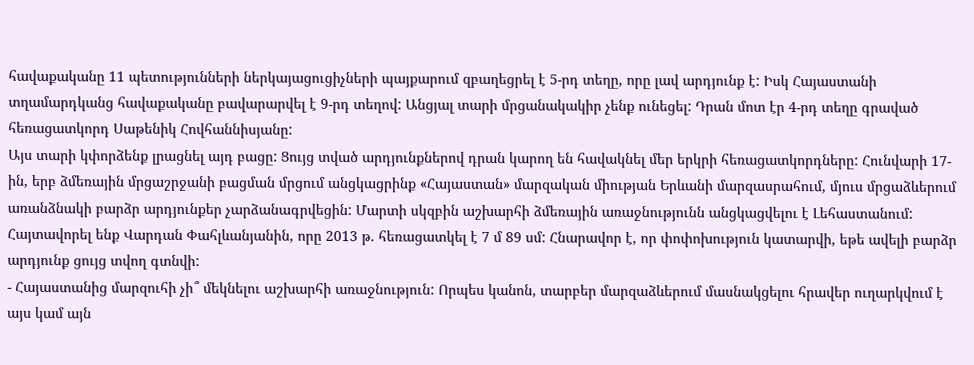հավաքականը 11 պետությունների ներկայացուցիչների պայքարում զբաղեցրել է 5-րդ տեղը, որը լավ արդյունք է: Իսկ Հայաստանի տղամարդկանց հավաքականը բավարարվել է 9-րդ տեղով: Անցյալ տարի մրցանակակիր չենք ունեցել: Դրան մոտ էր 4-րդ տեղը գրաված հեռացատկորդ Սաթենիկ Հովհաննիսյանը:
Այս տարի կփորձենք լրացնել այդ բացը: Ցույց տված արդյունքներով դրան կարող են հավակնել մեր երկրի հեռացատկորդները: Հունվարի 17-ին, երբ ձմեռային մրցաշրջանի բացման մրցում անցկացրինք «Հայաստան» մարզական միության Երևանի մարզասրահում, մյուս մրցաձևերում առանձնակի բարձր արդյունքեր չարձանագրվեցին: Մարտի սկզբին աշխարհի ձմեռային առաջնությունն անցկացվելու է Լեհաստանում: Հայտավորել ենք Վարդան Փահլևանյանին, որը 2013 թ. հեռացատկել է 7 մ 89 սմ: Հնարավոր է, որ փոփոխություն կատարվի, եթե ավելի բարձր արդյունք ցույց տվող գտնվի:
- Հայաստանից մարզուհի չի՞ մեկնելու աշխարհի առաջնություն: Որպես կանոն, տարբեր մարզաձևերում մասնակցելու հրավեր ուղարկվում է այս կամ այն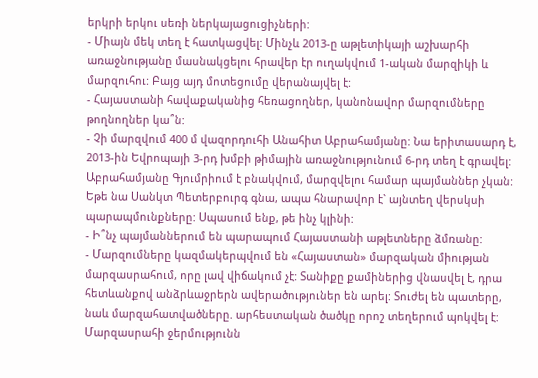երկրի երկու սեռի ներկայացուցիչների:
- Միայն մեկ տեղ է հատկացվել: Մինչև 2013-ը աթլետիկայի աշխարհի առաջնությանը մասնակցելու հրավեր էր ուղակվում 1-ական մարզիկի և մարզուհու: Բայց այդ մոտեցումը վերանայվել է:
- Հայաստանի հավաքականից հեռացողներ, կանոնավոր մարզումները թողնողներ կա՞ն:
- Չի մարզվում 400 մ վազորդուհի Անահիտ Աբրահամյանը: Նա երիտասարդ է, 2013-ին Եվրոպայի 3-րդ խմբի թիմային առաջնությունում 6-րդ տեղ է գրավել: Աբրահամյանը Գյումրիում է բնակվում, մարզվելու համար պայմաններ չկան: Եթե նա Սանկտ Պետերբուրգ գնա, ապա հնարավոր է` այնտեղ վերսկսի պարապմունքները: Սպասում ենք, թե ինչ կլինի:
- Ի՞նչ պայմաններում են պարապում Հայաստանի աթլետները ձմռանը:
- Մարզումները կազմակերպվում են «Հայաստան» մարզական միության մարզասրահում, որը լավ վիճակում չէ: Տանիքը քամիներից վնասվել է, դրա հետևանքով անձրևաջրերն ավերածություներ են արել: Տուժել են պատերը, նաև մարզահատվածները. արհեստական ծածկը որոշ տեղերում պոկվել է: Մարզասրահի ջերմությունն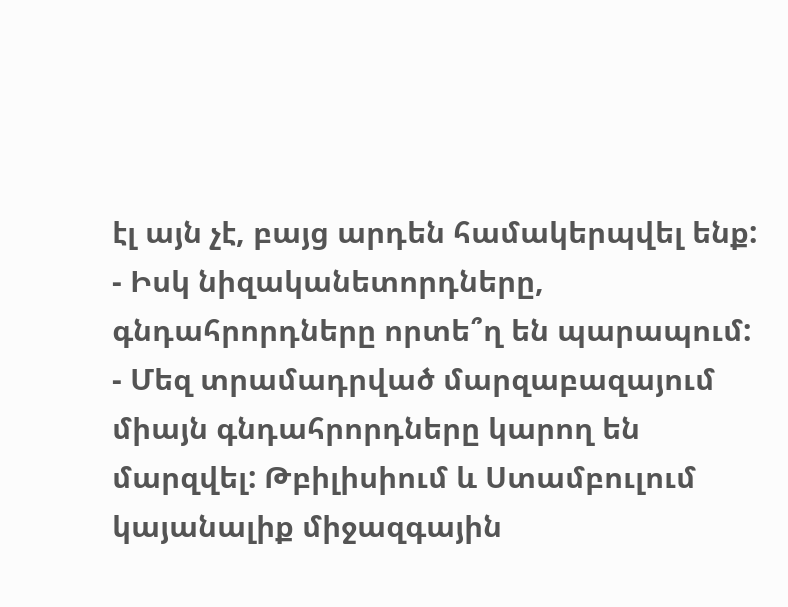էլ այն չէ, բայց արդեն համակերպվել ենք:
- Իսկ նիզականետորդները, գնդահրորդները որտե՞ղ են պարապում:
- Մեզ տրամադրված մարզաբազայում միայն գնդահրորդները կարող են մարզվել: Թբիլիսիում և Ստամբուլում կայանալիք միջազգային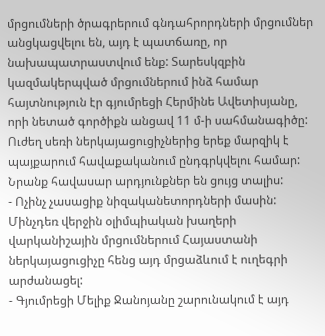մրցումների ծրագրերում գնդահրորդների մրցումներ անցկացվելու են, այդ է պատճառը, որ նախապատրաստվում ենք: Տարեսկզբին կազմակերպված մրցումներում ինձ համար հայտնություն էր գյումրեցի Հերմինե Ավետիսյանը, որի նետած գործիքն անցավ 11 մ-ի սահմանագիծը: Ուժեղ սեռի ներկայացուցիչներից երեք մարզիկ է պայքարում հավաքականում ընդգրկվելու համար: Նրանք հավասար արդյունքներ են ցույց տալիս:
- Ոչինչ չասացիք նիզականետորդների մասին: Մինչդեռ վերջին օլիմպիական խաղերի վարկանիշային մրցումներում Հայաստանի ներկայացուցիչը հենց այդ մրցաձևում է ուղեգրի արժանացել:
- Գյումրեցի Մելիք Ջանոյանը շարունակում է այդ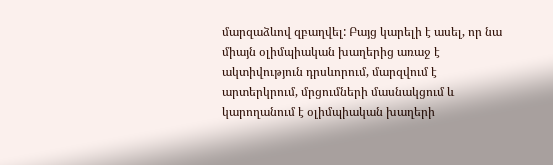մարզաձևով զբաղվել: Բայց կարելի է ասել, որ նա միայն օլիմպիական խաղերից առաջ է ակտիվություն դրսևորում, մարզվում է արտերկրում, մրցումների մասնակցում և կարողանում է օլիմպիական խաղերի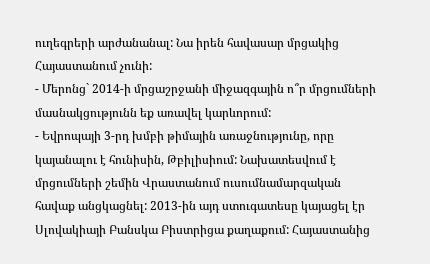ուղեգրերի արժանանալ: Նա իրեն հավասար մրցակից Հայաստանում չունի:
- Մերոնց` 2014-ի մրցաշրջանի միջազգային ո՞ր մրցումների մասնակցությունն եք առավել կարևորում:
- Եվրոպայի 3-րդ խմբի թիմային առաջնությունը, որը կայանալու է հունիսին, Թբիլիսիում: Նախատեսվում է մրցումների շեմին Վրաստանում ուսումնամարզական հավաք անցկացնել: 2013-ին այդ ստուգատեսը կայացել էր Սլովակիայի Բանսկա Բիստրիցա քաղաքում: Հայաստանից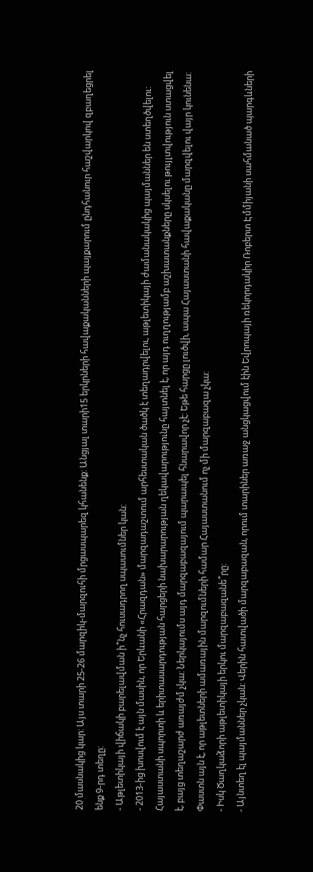20 մասնակից կար: Այս տարի 25-26 մարզիկ-մարզուհի մրցասպարեզ կհանենք: Անցյալ տարի15 երկրների հավաքականների պայքարում ընդհանուր հաշվարկով զբաղեցրել ենք 9-րդ տեղը:
- Աթլետիկայի վիճակի բարելավման ի՞նչ հուսադրող սպասումներ կան:
- 2013-ից խոսվում է այն մասին, որ Երևանի «Հրազդան» մարզադաշտում արհեստական ծածկ է տեղադրվելու, աթլետիկայի ժամանակակից պայմաններ են ստեղծվելու: Հայաստանի սպորտի և երիտասարդության հարցերի նախարարության ղեկավարությունը հայտնել է, որ այդ ուղղությամբ աշխատանքները սկսելու թույլտվություն ստացվել է, բայց տեղաշարժ առայժմ չկա: Ներկայումս այդ մարզաբազայում պարապել հնարավոր չէ: Եթե հարցը լուծվի, ապա Հայաստանի հավաքականը մարզվելու վայր կունենա: Փաստն այն է, որ աթլետների ամառային մարզումների համար Հայաստանում ոչ մի մարզաբազա չկա:
- Իսկ Ծաղկաձորի աթլետիկայի երկու մարզաբազանե՞րը:
- Այնտեղ էլ պայմաններ չկան: Վերին հատվածի մարզաբազան, որում տարիներ առաջ անցկացվում էին Եվրոպայի ռեկորդակիր Ռոբերտ Էմմիյանի սահմանած պարգևների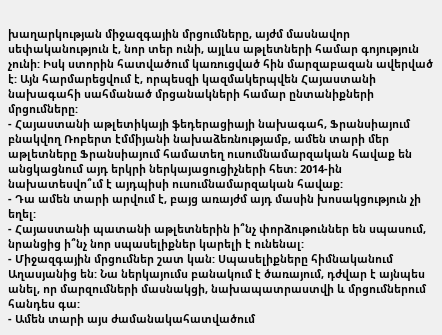խաղարկության միջազգային մրցումները, այժմ մասնավոր սեփականություն է, նոր տեր ունի, այլևս աթլետների համար գոյություն չունի: Իսկ ստորին հատվածում կառուցված հին մարզաբազան ավերված է: Այն հարմարեցվում է, որպեսզի կազմակերպվեն Հայաստանի նախագահի սահմանած մրցանակների համար ընտանիքների մրցումները:
- Հայաստանի աթլետիկայի ֆեդերացիայի նախագահ, Ֆրանսիայում բնակվող Ռոբերտ էմմիյանի նախաձեռնությամբ, ամեն տարի մեր աթլետները Ֆրանսիայում համատեղ ուսումնամարզական հավաք են անցկացնում այդ երկրի ներկայացուցիչների հետ: 2014-ին նախատեսվո՞ւմ է այդպիսի ուսումնամարզական հավաք:
- Դա ամեն տարի արվում է, բայց առայժմ այդ մասին խոսակցություն չի եղել:
- Հայաստանի պատանի աթլետներին ի՞նչ փորձութուններ են սպասում, նրանցից ի՞նչ նոր սպասելիքներ կարելի է ունենալ:
- Միջազգային մրցումներ շատ կան: Սպասելիքները հիմնականում Աղասյանից են: Նա ներկայումս բանակում է ծառայում, դժվար է այնպես անել, որ մարզումների մասնակցի, նախապատրաստվի և մրցումներում հանդես գա:
- Ամեն տարի այս ժամանակահատվածում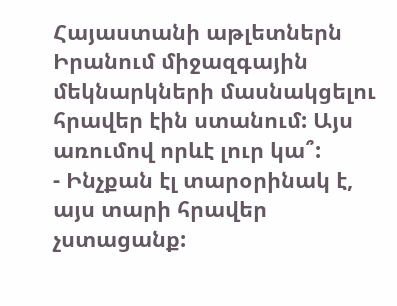Հայաստանի աթլետներն Իրանում միջազգային մեկնարկների մասնակցելու հրավեր էին ստանում: Այս առումով որևէ լուր կա՞:
- Ինչքան էլ տարօրինակ է, այս տարի հրավեր չստացանք: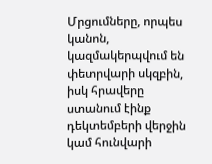Մրցումները, որպես կանոն, կազմակերպվում են փետրվարի սկզբին, իսկ հրավերը ստանում էինք դեկտեմբերի վերջին կամ հունվարի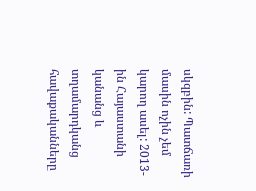սկզբին: Պատճառի մասին ոչին չեմ կարող ասել: 2013-ին Հայաստանի կանանց և տղամարդկանց հավաքականները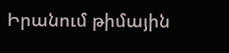Իրանում թիմային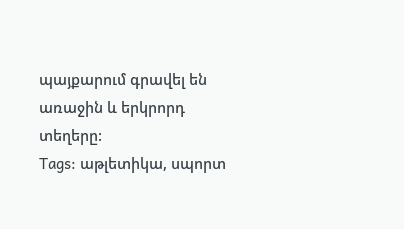պայքարում գրավել են առաջին և երկրորդ տեղերը:
Tags: աթլետիկա, սպորտ